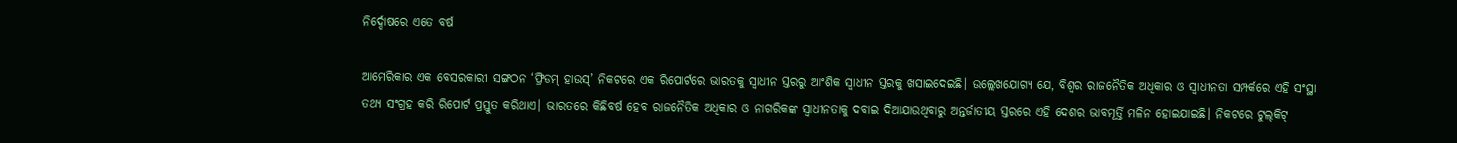ନିର୍ଦ୍ଦୋଷରେ ଏତେ ବର୍ଷ

ଆମେରିକାର ଏକ ବେସରକାରୀ ସଙ୍ଗଠନ ‘ଫ୍ରିଡମ୍‌ ହାଉସ୍‌’ ନିକଟରେ ଏକ ରିପୋର୍ଟରେ ଭାରତକୁ ସ୍ବାଧୀନ ସ୍ତରରୁ ଆଂଶିକ ସ୍ବାଧୀନ ସ୍ତରକୁ ଖସାଇଦେଇଛି। ଉଲ୍ଲେଖଯୋଗ୍ୟ ଯେ, ବିଶ୍ୱର ରାଜନୈତିକ ଅଧିକାର ଓ ସ୍ବାଧୀନତା ସମ୍ପର୍କରେ ଏହି ସଂସ୍ଥା ତଥ୍ୟ ସଂଗ୍ରହ କରି ରିପୋର୍ଟ ପ୍ରସ୍ତୁତ କରିଥାଏ। ଭାରତରେ କିଛିବର୍ଷ ହେବ ରାଜନୈତିକ ଅଧିକାର ଓ ନାଗରିକଙ୍କ ସ୍ବାଧୀନତାକୁ ଦବାଇ ଦିଆଯାଉଥିବାରୁ ଅନ୍ତର୍ଜାତୀୟ ସ୍ତରରେ ଏହି ଦେଶର ଭାବମୂର୍ତ୍ତି ମଳିନ ହୋଇଯାଇଛି। ନିକଟରେ ଟୁଲ୍‌କିଟ୍‌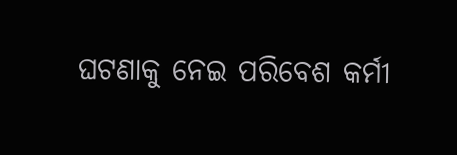ଘଟଣାକୁ ନେଇ ପରିବେଶ କର୍ମୀ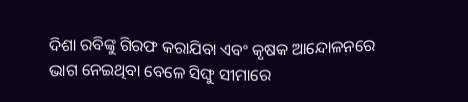ଦିଶା ରବିଙ୍କୁ ଗିରଫ କରାଯିବା ଏବଂ କୃଷକ ଆନ୍ଦୋଳନରେ ଭାଗ ନେଇଥିବା ବେଳେ ସିଙ୍ଘୁ ସୀମାରେ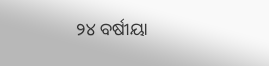୨୪ ବର୍ଷୀୟା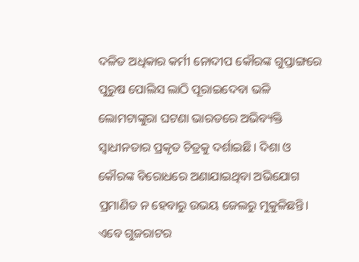ଦଳିତ ଅଧିକାର କର୍ମୀ ନୋଦୀପ କୌରଙ୍କ ଗୁପ୍ତାଙ୍ଗରେ ପୁରୁଷ ପୋଲିସ ଲାଠି ପୂରାଇଦେବା ଭଳି ଲୋମଟାଙ୍କୁରା ଘଟଣା ଭାରତରେ ଅଭିବ୍ୟକ୍ତି ସ୍ବାଧୀନତାର ପ୍ରକୃତ ଚିତ୍ରକୁ ଦର୍ଶାଇଛି। ଦିଶା ଓ କୌରଙ୍କ ବିରୋଧରେ ଅଣାଯାଇଥିବା ଅଭିଯୋଗ ପ୍ରମାଣିତ ନ ହେବାରୁ ଉଭୟ ଜେଲରୁ ମୁକୁଳିଛନ୍ତି। ଏବେ ଗୁଜରାଟର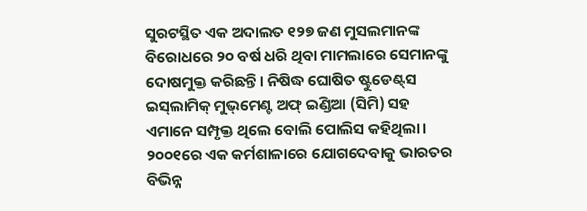ସୁରଟସ୍ଥିତ ଏକ ଅଦାଲତ ୧୨୭ ଜଣ ମୁସଲମାନଙ୍କ ବିରୋଧରେ ୨୦ ବର୍ଷ ଧରି ଥିବା ମାମଲାରେ ସେମାନଙ୍କୁ ଦୋଷମୁକ୍ତ କରିଛନ୍ତି। ନିଷିଦ୍ଧ ଘୋଷିତ ଷ୍ଟୁଡେଣ୍ଟ୍‌ସ ଇସ୍‌ଲାମିକ୍‌ ମୁଭ୍‌ମେଣ୍ଟ ଅଫ୍‌ ଇଣ୍ଡିଆ (ସିମି) ସହ ଏମାନେ ସମ୍ପୃକ୍ତ ଥିଲେ ବୋଲି ପୋଲିସ କହିଥିଲା। ୨୦୦୧ରେ ଏକ କର୍ମଶାଳାରେ ଯୋଗଦେବାକୁ ଭାରତର ବିଭିନ୍ନ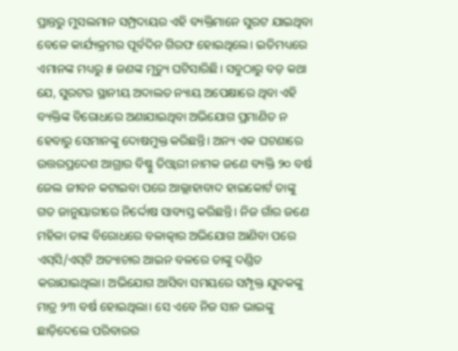ପ୍ରାନ୍ତରୁ ମୁସଲମାନ ସମ୍ପ୍ରଦାୟର ଏହି ବ୍ୟକ୍ତିମାନେ ସୁରଟ ଯାଇଥିବା ବେଳେ କାର୍ଯ୍ୟକ୍ରମର ପୂର୍ବଦିନ ଗିରଫ ହୋଇଥିଲେ। ଇତିମଧ୍ୟରେ ଏମାନଙ୍କ ମଧ୍ୟରୁ ୫ ଜଣଙ୍କ ମୃତ୍ୟୁ ଘଟିସାରିଛି। ସବୁଠାରୁ ବଡ଼ କଥା ଯେ, ସୁରଟର ସ୍ଥାନୀୟ ଅଦାଲତ ନ୍ୟାୟ ଅପେକ୍ଷାରେ ଥିବା ଏହି ବ୍ୟକ୍ତିଙ୍କ ବିରୋଧରେ ଅଣାଯାଇଥିବା ଅଭିଯୋଗ ପ୍ରମାଣିତ ନ ହେବାରୁ ସେମାନଙ୍କୁ ଦୋଷମୁକ୍ତ କରିଛନ୍ତି। ଅନ୍ୟ ଏକ ଘଟଣାରେ ଉତ୍ତରପ୍ରଦେଶ ଆଗ୍ରାର ବିଷ୍ଣୁ ତିଓ୍ବାରୀ ନାମକ ଜଣେ ବ୍ୟକ୍ତି ୨୦ ବର୍ଷ ଜେଲ ଜୀବନ କଟାଇବା ପରେ ଆଲ୍ଲାହାବାଦ ହାଇକୋର୍ଟ ତାଙ୍କୁ ଗତ ଜାନୁୟାରୀରେ ନିର୍ଦ୍ଦୋଷ ସାବ୍ୟସ୍ତ କରିଛନ୍ତି। ନିଜ ଗାଁର ଜଣେ ମହିଳା ତାଙ୍କ ବିରୋଧରେ ବଳାତ୍କାର ଅଭିଯୋଗ ଆଣିବା ପରେ ଏସ୍‌ସି/ଏସ୍‌ଟି ଅତ୍ୟାଚାର ଆଇନ ବଳରେ ତାଙ୍କୁ ଦଣ୍ଡିତ କରାଯାଇଥିଲା। ଅଭିଯୋଗ ଆସିବା ସମୟରେ ସମ୍ପୃକ୍ତ ଯୁବକଙ୍କୁ ମାତ୍ର ୨୩ ବର୍ଷ ହୋଇଥିଲା। ସେ ଏବେ ନିଜ ସାନ ଭାଇଙ୍କୁ ଛାଡ଼ିଦେଲେ ପରିବାରର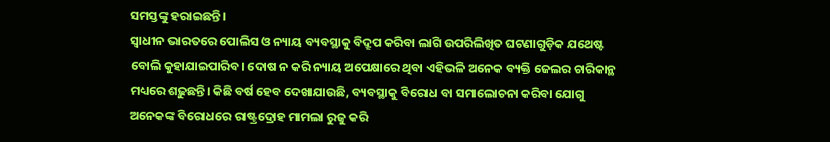ସମସ୍ତଙ୍କୁ ହରାଇଛନ୍ତି।
ସ୍ବାଧୀନ ଭାରତରେ ପୋଲିସ ଓ ନ୍ୟାୟ ବ୍ୟବସ୍ଥାକୁ ବିଦ୍ରୂପ କରିବା ଲାଗି ଉପରିଲିଖିତ ଘଟଣାଗୁଡ଼ିକ ଯଥେଷ୍ଟ ବୋଲି କୁହାଯାଇପାରିବ। ଦୋଷ ନ କରି ନ୍ୟାୟ ଅପେକ୍ଷାରେ ଥିବା ଏହିଭଳି ଅନେକ ବ୍ୟକ୍ତି ଜେଲର ଚାରିକାନ୍ଥ ମଧ୍ୟରେ ଶଢ଼ୁଛନ୍ତି। କିଛି ବର୍ଷ ହେବ ଦେଖାଯାଉଛି, ବ୍ୟବସ୍ଥାକୁ ବିରୋଧ ବା ସମାଲୋଚନା କରିବା ଯୋଗୁ ଅନେକଙ୍କ ବିରୋଧରେ ରାଷ୍ଟ୍ରଦ୍ରୋହ ମାମଲା ରୁଜୁ କରି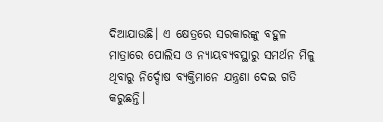ଦିଆଯାଉଛି। ଏ କ୍ଷେତ୍ରରେ ସରକାରଙ୍କୁ ବହୁଳ ମାତ୍ରାରେ ପୋଲିସ ଓ ନ୍ୟାୟବ୍ୟବସ୍ଥାରୁ ସମର୍ଥନ ମିଳୁ ଥିବାରୁ ନିର୍ଦ୍ଦୋଷ ବ୍ୟକ୍ତିମାନେ ଯନ୍ତ୍ରଣା ଦେଇ ଗତି କରୁଛନ୍ତି।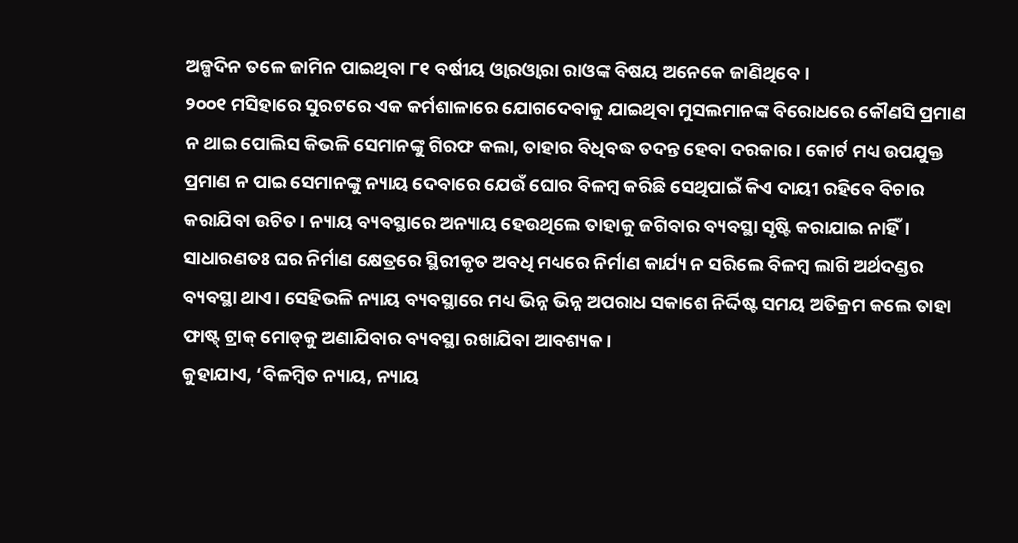ଅଳ୍ପଦିନ ତଳେ ଜାମିନ ପାଇଥିବା ୮୧ ବର୍ଷୀୟ ଓ୍ବାରଓ୍ବାରା ରାଓଙ୍କ ବିଷୟ ଅନେକେ ଜାଣିଥିବେ।
୨୦୦୧ ମସିହାରେ ସୁରଟରେ ଏକ କର୍ମଶାଳାରେ ଯୋଗଦେବାକୁ ଯାଇଥିବା ମୁସଲମାନଙ୍କ ବିରୋଧରେ କୌଣସି ପ୍ରମାଣ ନ ଥାଇ ପୋଲିସ କିଭଳି ସେମାନଙ୍କୁ ଗିରଫ କଲା, ତାହାର ବିଧିବଦ୍ଧ ତଦନ୍ତ ହେବା ଦରକାର। କୋର୍ଟ ମଧ୍ୟ ଉପଯୁକ୍ତ ପ୍ରମାଣ ନ ପାଇ ସେମାନଙ୍କୁ ନ୍ୟାୟ ଦେବାରେ ଯେଉଁ ଘୋର ବିଳମ୍ବ କରିଛି ସେଥିପାଇଁ କିଏ ଦାୟୀ ରହିବେ ବିଚାର କରାଯିବା ଉଚିତ। ନ୍ୟାୟ ବ୍ୟବସ୍ଥାରେ ଅନ୍ୟାୟ ହେଉଥିଲେ ତାହାକୁ ଜଗିବାର ବ୍ୟବସ୍ଥା ସୃଷ୍ଟି କରାଯାଇ ନାହିଁ। ସାଧାରଣତଃ ଘର ନିର୍ମାଣ କ୍ଷେତ୍ରରେ ସ୍ଥିରୀକୃତ ଅବଧି ମଧ୍ୟରେ ନିର୍ମାଣ କାର୍ଯ୍ୟ ନ ସରିଲେ ବିଳମ୍ବ ଲାଗି ଅର୍ଥଦଣ୍ଡର ବ୍ୟବସ୍ଥା ଥାଏ। ସେହିଭଳି ନ୍ୟାୟ ବ୍ୟବସ୍ଥାରେ ମଧ୍ୟ ଭିନ୍ନ ଭିନ୍ନ ଅପରାଧ ସକାଶେ ନିର୍ଦ୍ଦିଷ୍ଟ ସମୟ ଅତିକ୍ରମ କଲେ ତାହା ଫାଷ୍ଟ୍‌ ଟ୍ରାକ୍‌ ମୋଡ୍‌କୁ ଅଣାଯିବାର ବ୍ୟବସ୍ଥା ରଖାଯିବା ଆବଶ୍ୟକ।
କୁହାଯାଏ, ‘ବିଳମ୍ବିତ ନ୍ୟାୟ, ନ୍ୟାୟ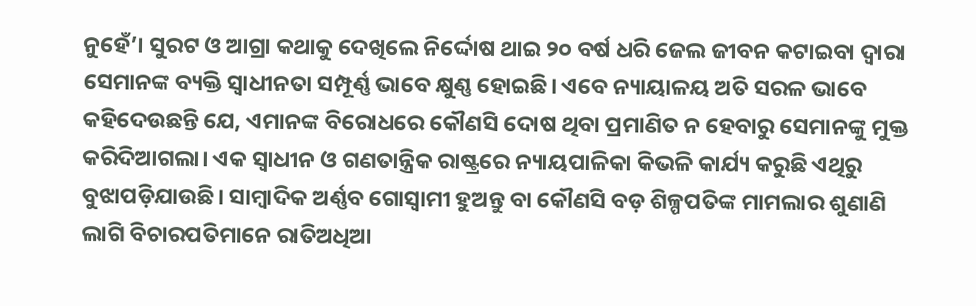ନୁହେଁ’। ସୁରଟ ଓ ଆଗ୍ରା କଥାକୁ ଦେଖିଲେ ନିର୍ଦ୍ଦୋଷ ଥାଇ ୨୦ ବର୍ଷ ଧରି ଜେଲ ଜୀବନ କଟାଇବା ଦ୍ୱାରା ସେମାନଙ୍କ ବ୍ୟକ୍ତି ସ୍ବାଧୀନତା ସମ୍ପୂର୍ଣ୍ଣ ଭାବେ କ୍ଷୁଣ୍ଣ ହୋଇଛି। ଏବେ ନ୍ୟାୟାଳୟ ଅତି ସରଳ ଭାବେ କହିଦେଉଛନ୍ତି ଯେ, ଏମାନଙ୍କ ବିରୋଧରେ କୌଣସି ଦୋଷ ଥିବା ପ୍ରମାଣିତ ନ ହେବାରୁ ସେମାନଙ୍କୁ ମୁକ୍ତ କରିଦିଆଗଲା। ଏକ ସ୍ବାଧୀନ ଓ ଗଣତାନ୍ତ୍ରିକ ରାଷ୍ଟ୍ରରେ ନ୍ୟାୟପାଳିକା କିଭଳି କାର୍ଯ୍ୟ କରୁଛି ଏଥିରୁ ବୁଝାପଡ଼ିଯାଉଛି। ସାମ୍ବାଦିକ ଅର୍ଣ୍ଣବ ଗୋସ୍ବାମୀ ହୁଅନ୍ତୁ ବା କୌଣସି ବଡ଼ ଶିଳ୍ପପତିଙ୍କ ମାମଲାର ଶୁଣାଣି ଲାଗି ବିଚାରପତିମାନେ ରାତିଅଧିଆ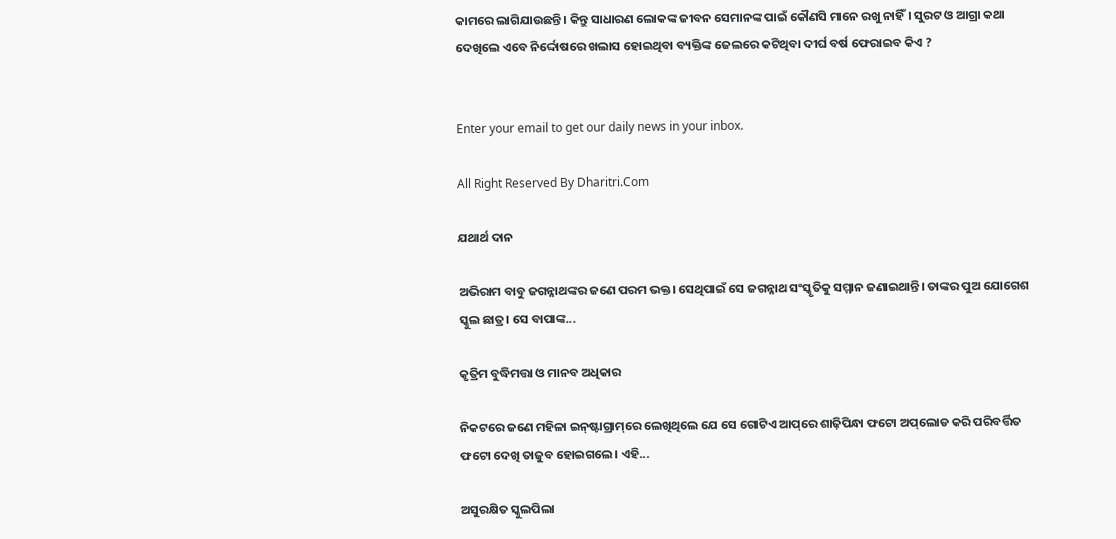କାମରେ ଲାଗିଯାଉଛନ୍ତି। କିନ୍ତୁ ସାଧାରଣ ଲୋକଙ୍କ ଜୀବନ ସେମାନଙ୍କ ପାଇଁ କୌଣସି ମାନେ ରଖୁ ନାହିଁ। ସୁରଟ ଓ ଆଗ୍ରା କଥା ଦେଖିଲେ ଏବେ ନିର୍ଦ୍ଦୋଷରେ ଖଲାସ ହୋଇଥିବା ବ୍ୟକ୍ତିଙ୍କ ଜେଲରେ କଟିଥିବା ଦୀର୍ଘ ବର୍ଷ ଫେରାଇବ କିଏ ?


Enter your email to get our daily news in your inbox.

All Right Reserved By Dharitri.Com

ଯଥାର୍ଥ ଦାନ

ଅଭିରାମ ବାବୁ ଜଗନ୍ନାଥଙ୍କର ଜଣେ ପରମ ଭକ୍ତ। ସେଥିପାଇଁ ସେ ଜଗନ୍ନାଥ ସଂସ୍କୃତିକୁ ସମ୍ମାନ ଜଣାଇଥାନ୍ତି। ତାଙ୍କର ପୁଅ ଯୋଗେଶ ସ୍କୁଲ ଛାତ୍ର। ସେ ବାପାଙ୍କ...

କୃତ୍ରିମ ବୁଦ୍ଧିମତ୍ତା ଓ ମାନବ ଅଧିକାର

ନିକଟରେ ଜଣେ ମହିଳା ଇନ୍‌ଷ୍ଟାଗ୍ରାମ୍‌ରେ ଲେଖିଥିଲେ ଯେ ସେ ଗୋଟିଏ ଆପ୍‌ରେ ଶାଢ଼ିପିନ୍ଧା ଫଟୋ ଅପ୍‌ଲୋଡ କରି ପରିବର୍ତ୍ତିତ ଫଟୋ ଦେଖି ତାଜୁବ ହୋଇଗଲେ। ଏହି...

ଅସୁରକ୍ଷିତ ସ୍କୁଲପିଲା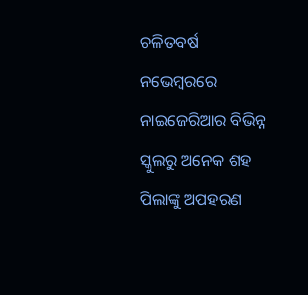ଚଳିତବର୍ଷ ନଭେମ୍ବରରେ ନାଇଜେରିଆର ବିଭିନ୍ନ ସ୍କୁଲରୁ ଅନେକ ଶହ ପିଲାଙ୍କୁ ଅପହରଣ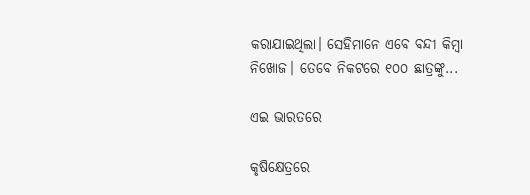କରାଯାଇଥିଲା। ସେହିମାନେ ଏବେ ବନ୍ଦୀ କିମ୍ବା ନିଖୋଜ। ତେବେ ନିକଟରେ ୧୦୦ ଛାତ୍ରଙ୍କୁ...

ଏଇ ଭାରତରେ

କୃଷିକ୍ଷେତ୍ରରେ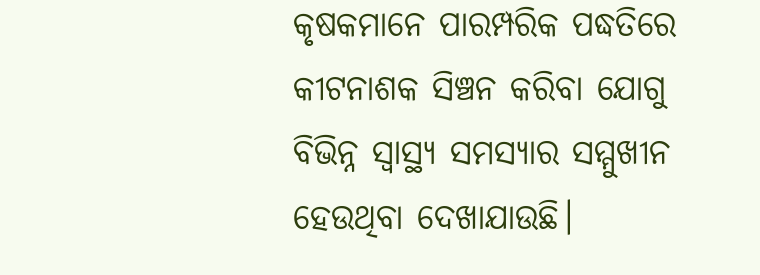କୃଷକମାନେ ପାରମ୍ପରିକ ପଦ୍ଧତିରେ କୀଟନାଶକ ସିଞ୍ଚନ କରିବା ଯୋଗୁ ବିଭିନ୍ନ ସ୍ୱାସ୍ଥ୍ୟ ସମସ୍ୟାର ସମ୍ମୁଖୀନ ହେଉଥିବା ଦେଖାଯାଉଛି।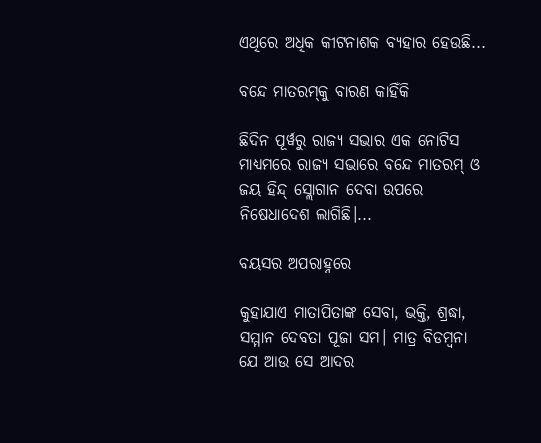ଏଥିରେ ଅଧିକ କୀଟନାଶକ ବ୍ୟହାର ହେଉଛି...

ବନ୍ଦେ ମାତରମ୍‌କୁ ବାରଣ କାହିଁକି

ଛିଦିନ ପୂର୍ୱରୁ ରାଜ୍ୟ ସଭାର ଏକ ନୋଟିସ ମାଧ୍ୟମରେ ରାଜ୍ୟ ସଭାରେ ବନ୍ଦେ ମାତରମ୍‌ ଓ ଜୟ ହିନ୍ଦ୍‌ ସ୍ଲୋଗାନ ଦେବା ଉପରେ ନିଷେଧାଦେଶ ଲାଗିଛି।...

ବୟସର ଅପରାହ୍ନରେ

କୁହାଯାଏ ମାତାପିତାଙ୍କ ସେବା, ଭକ୍ତି, ଶ୍ରଦ୍ଧା, ସମ୍ମାନ ଦେବତା ପୂଜା ସମ। ମାତ୍ର ବିଡମ୍ୱନା ଯେ ଆଉ ସେ ଆଦର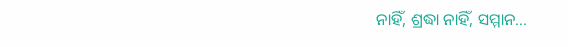ନାହିଁ, ଶ୍ରଦ୍ଧା ନାହିଁ, ସମ୍ମାନ...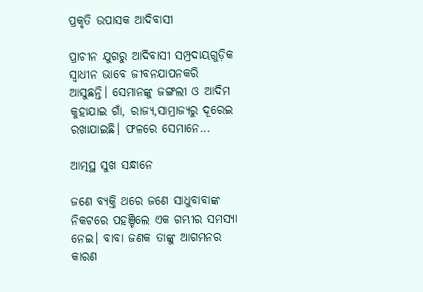ପ୍ରକୃତି ଉପାସକ ଆଦିବାସୀ

ପ୍ରାଚୀନ ଯୁଗରୁ ଆଦିବାସୀ ସମ୍ପ୍ରଦାୟଗୁଡ଼ିକ ସ୍ୱାଧୀନ ଭାବେ ଜୀବନଯାପନକରି ଆସୁଛନ୍ତି। ସେମାନଙ୍କୁ ଜଙ୍ଗଲୀ ଓ ଆଦିମ କୁହାଯାଇ ଗାଁ, ରାଜ୍ୟ,ସାମ୍ରାଜ୍ୟରୁ ଦୂରେଇ ରଖାଯାଇଛି। ଫଳରେ ସେମାନେ...

ଆତ୍ମସ୍ଥ ସୁଖ ସନ୍ଧାନେ

ଜଣେ ବ୍ୟକ୍ତି ଥରେ ଜଣେ ସାଧୁବାବାଙ୍କ ନିକଟରେ ପହଞ୍ଚିଲେ ଏକ ଗମ୍ଭୀର ସମସ୍ୟା ନେଇ। ବାବା ଜଣକ ତାଙ୍କୁ ଆଗମନର କାରଣ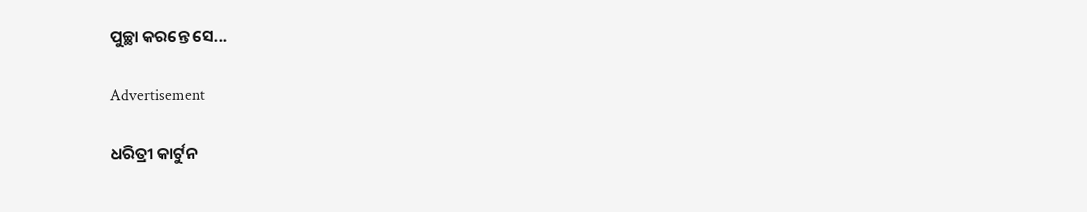ପୁଚ୍ଛା କରନ୍ତେ ସେ...

Advertisement

ଧରିତ୍ରୀ କାର୍ଟୁନ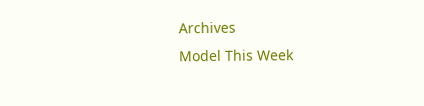Archives
Model This Week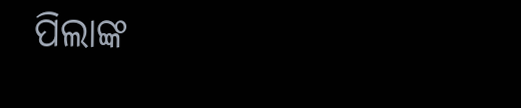ପିଲାଙ୍କ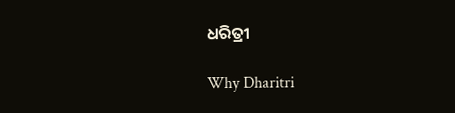ଧରିତ୍ରୀ

Why Dharitri